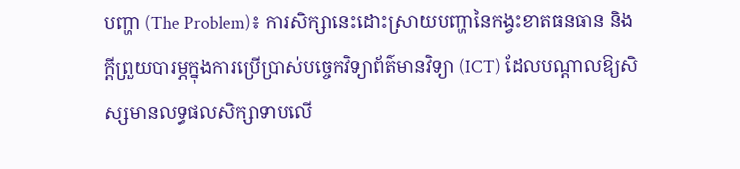បញ្ហា (The Problem)៖ ការសិក្សានេះដោះស្រាយបញ្ហានៃកង្វះខាតធនធាន និងក្តីព្រួយបារម្ភក្នុងការប្រើប្រាស់បច្ចេកវិទ្យាព័ត៌មានវិទ្យា (ICT) ដែលបណ្តាលឱ្យសិស្សមានលទ្ធផលសិក្សាទាបលើ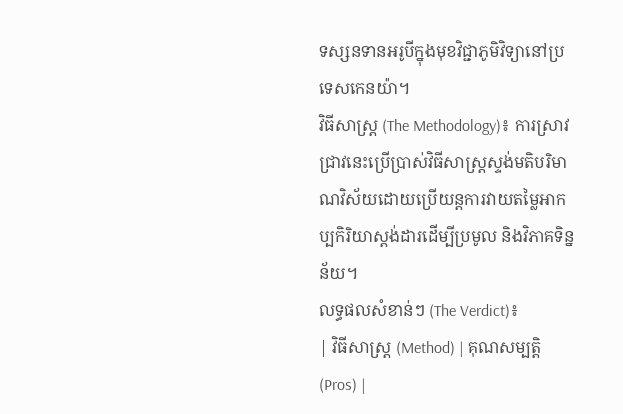ទស្សនទានអរូបីក្នុងមុខវិជ្ជាភូមិវិទ្យានៅប្រទេសកេនយ៉ា។
វិធីសាស្ត្រ (The Methodology)៖ ការស្រាវជ្រាវនេះប្រើប្រាស់វិធីសាស្ត្រស្ទង់មតិបរិមាណវិស័យដោយប្រើយន្តការវាយតម្លៃអាកប្បកិរិយាស្តង់ដារដើម្បីប្រមូល និងវិភាគទិន្នន័យ។
លទ្ធផលសំខាន់ៗ (The Verdict)៖
| វិធីសាស្ត្រ (Method) | គុណសម្បត្តិ (Pros) |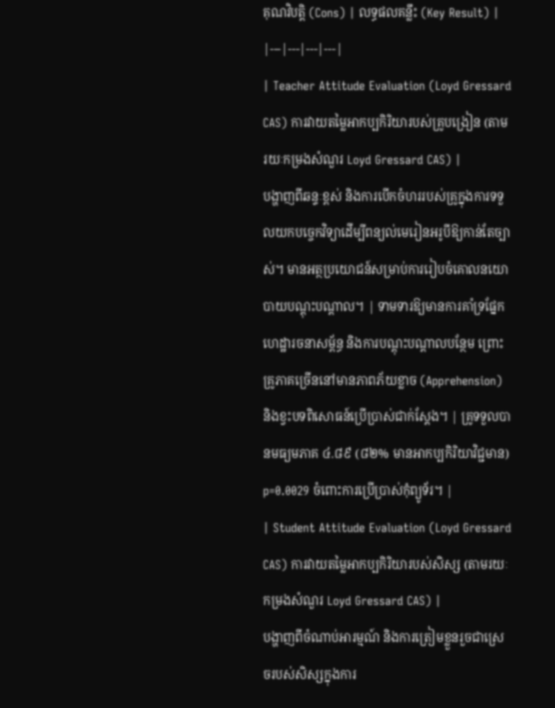គុណវិបត្តិ (Cons) | លទ្ធផលគន្លឹះ (Key Result) |
|---|---|---|---|
| Teacher Attitude Evaluation (Loyd Gressard CAS) ការវាយតម្លៃអាកប្បកិរិយារបស់គ្រូបង្រៀន (តាមរយៈកម្រងសំណួរ Loyd Gressard CAS) |
បង្ហាញពីឆន្ទៈខ្ពស់ និងការបើកចំហររបស់គ្រូក្នុងការទទួលយកបច្ចេកវិទ្យាដើម្បីពន្យល់មេរៀនអរូបីឱ្យកាន់តែច្បាស់។ មានអត្ថប្រយោជន៍សម្រាប់ការរៀបចំគោលនយោបាយបណ្តុះបណ្តាល។ | ទាមទារឱ្យមានការគាំទ្រផ្នែកហេដ្ឋារចនាសម្ព័ន្ធ និងការបណ្តុះបណ្តាលបន្ថែម ព្រោះគ្រូភាគច្រើននៅមានភាពភ័យខ្លាច (Apprehension) និងខ្វះបទពិសោធន៍ប្រើប្រាស់ជាក់ស្តែង។ | គ្រូទទួលបានមធ្យមភាគ ៤.៨៩ (៨២% មានអាកប្បកិរិយាវិជ្ជមាន) p=0.0029 ចំពោះការប្រើប្រាស់កុំព្យូទ័រ។ |
| Student Attitude Evaluation (Loyd Gressard CAS) ការវាយតម្លៃអាកប្បកិរិយារបស់សិស្ស (តាមរយៈកម្រងសំណួរ Loyd Gressard CAS) |
បង្ហាញពីចំណាប់អារម្មណ៍ និងការត្រៀមខ្លួនរួចជាស្រេចរបស់សិស្សក្នុងការ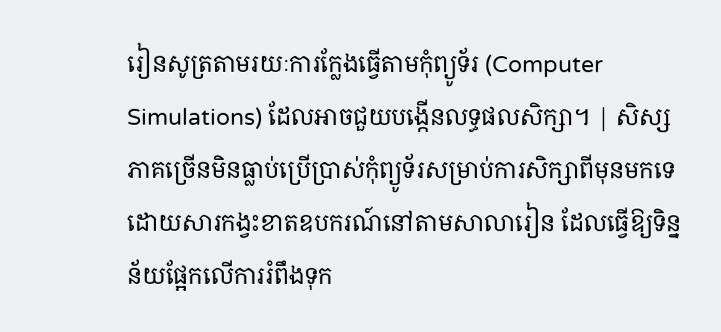រៀនសូត្រតាមរយៈការក្លែងធ្វើតាមកុំព្យូទ័រ (Computer Simulations) ដែលអាចជួយបង្កើនលទ្ធផលសិក្សា។ | សិស្សភាគច្រើនមិនធ្លាប់ប្រើប្រាស់កុំព្យូទ័រសម្រាប់ការសិក្សាពីមុនមកទេ ដោយសារកង្វះខាតឧបករណ៍នៅតាមសាលារៀន ដែលធ្វើឱ្យទិន្នន័យផ្អែកលើការរំពឹងទុក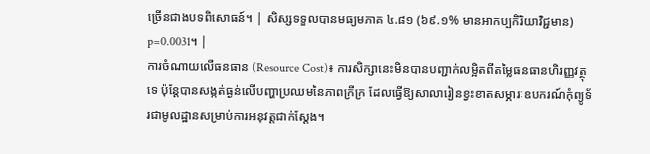ច្រើនជាងបទពិសោធន៍។ | សិស្សទទួលបានមធ្យមភាគ ៤.៨១ (៦៩.១% មានអាកប្បកិរិយាវិជ្ជមាន) p=0.0031។ |
ការចំណាយលើធនធាន (Resource Cost)៖ ការសិក្សានេះមិនបានបញ្ជាក់លម្អិតពីតម្លៃធនធានហិរញ្ញវត្ថុទេ ប៉ុន្តែបានសង្កត់ធ្ងន់លើបញ្ហាប្រឈមនៃភាពក្រីក្រ ដែលធ្វើឱ្យសាលារៀនខ្វះខាតសម្ភារៈឧបករណ៍កុំព្យូទ័រជាមូលដ្ឋានសម្រាប់ការអនុវត្តជាក់ស្តែង។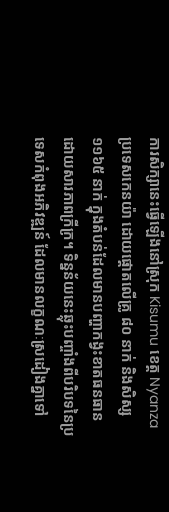ការសិក្សានេះធ្វើឡើងនៅស្រុក Kisumu ខេត្ត Nyanza ប្រទេសកេនយ៉ា ដោយផ្តោតលើគ្រូ ៨០ នាក់ និងសិស្ស ១១៦៥ នាក់ ក្នុងតំបន់ដែលមានបញ្ហាកង្វះខាតធនធានដោយសារភាពក្រីក្រ។ ទិន្នន័យនេះឆ្លុះបញ្ចាំងពីបរិបទនៃប្រទេសកំពុងអភិវឌ្ឍន៍ ដែលមានលក្ខណៈស្រដៀងគ្នាទៅ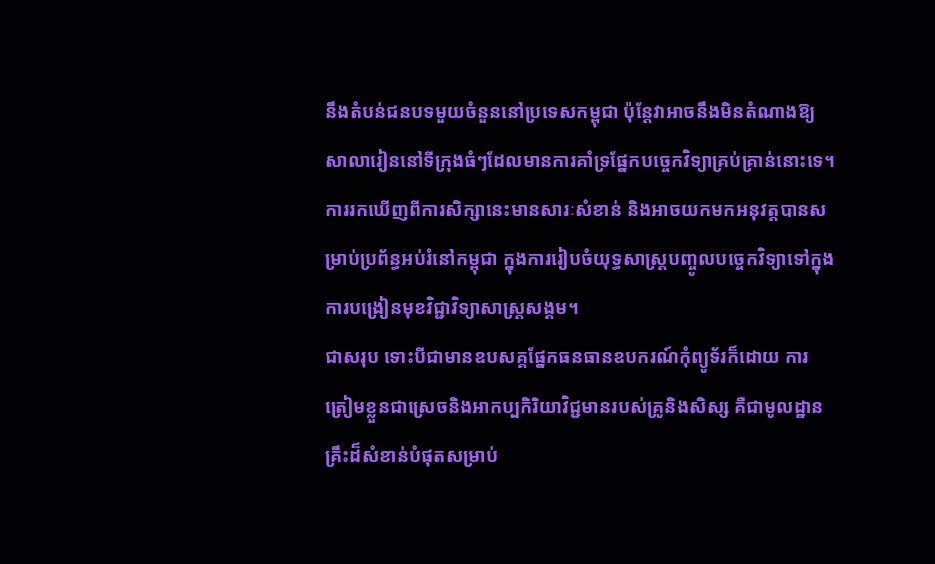នឹងតំបន់ជនបទមួយចំនួននៅប្រទេសកម្ពុជា ប៉ុន្តែវាអាចនឹងមិនតំណាងឱ្យសាលារៀននៅទីក្រុងធំៗដែលមានការគាំទ្រផ្នែកបច្ចេកវិទ្យាគ្រប់គ្រាន់នោះទេ។
ការរកឃើញពីការសិក្សានេះមានសារៈសំខាន់ និងអាចយកមកអនុវត្តបានសម្រាប់ប្រព័ន្ធអប់រំនៅកម្ពុជា ក្នុងការរៀបចំយុទ្ធសាស្ត្របញ្ចូលបច្ចេកវិទ្យាទៅក្នុងការបង្រៀនមុខវិជ្ជាវិទ្យាសាស្ត្រសង្គម។
ជាសរុប ទោះបីជាមានឧបសគ្គផ្នែកធនធានឧបករណ៍កុំព្យូទ័រក៏ដោយ ការត្រៀមខ្លួនជាស្រេចនិងអាកប្បកិរិយាវិជ្ជមានរបស់គ្រូនិងសិស្ស គឺជាមូលដ្ឋានគ្រឹះដ៏សំខាន់បំផុតសម្រាប់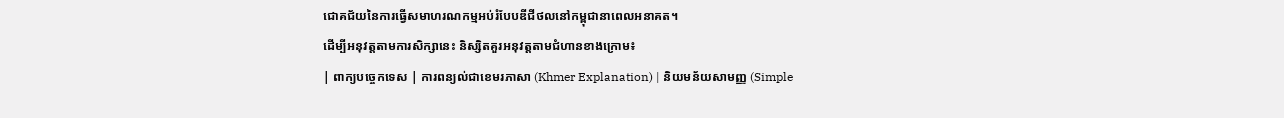ជោគជ័យនៃការធ្វើសមាហរណកម្មអប់រំបែបឌីជីថលនៅកម្ពុជានាពេលអនាគត។
ដើម្បីអនុវត្តតាមការសិក្សានេះ និស្សិតគួរអនុវត្តតាមជំហានខាងក្រោម៖
| ពាក្យបច្ចេកទេស | ការពន្យល់ជាខេមរភាសា (Khmer Explanation) | និយមន័យសាមញ្ញ (Simple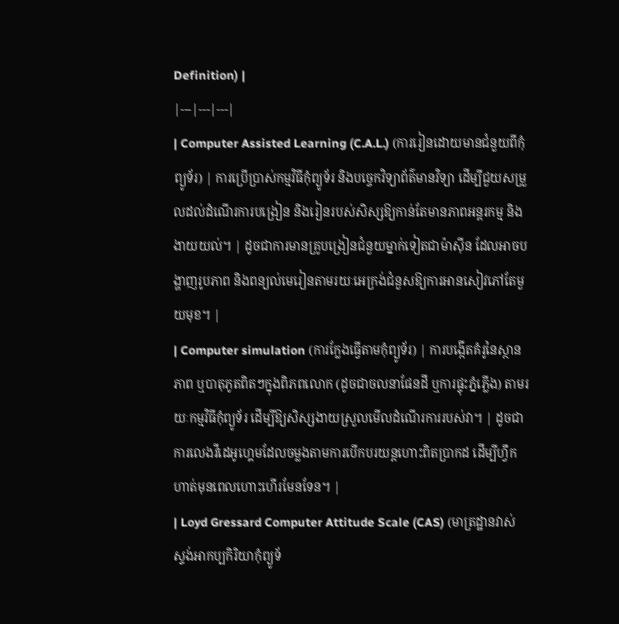Definition) |
|---|---|---|
| Computer Assisted Learning (C.A.L.) (ការរៀនដោយមានជំនួយពីកុំព្យូទ័រ) | ការប្រើប្រាស់កម្មវិធីកុំព្យូទ័រ និងបច្ចេកវិទ្យាព័ត៌មានវិទ្យា ដើម្បីជួយសម្រួលដល់ដំណើរការបង្រៀន និងរៀនរបស់សិស្សឱ្យកាន់តែមានភាពអន្តរកម្ម និងងាយយល់។ | ដូចជាការមានគ្រូបង្រៀនជំនួយម្នាក់ទៀតជាម៉ាស៊ីន ដែលអាចបង្ហាញរូបភាព និងពន្យល់មេរៀនតាមរយៈអេក្រង់ជំនួសឱ្យការអានសៀវភៅតែមួយមុខ។ |
| Computer simulation (ការក្លែងធ្វើតាមកុំព្យូទ័រ) | ការបង្កើតគំរូនៃស្ថានភាព ឬបាតុភូតពិតៗក្នុងពិភពលោក (ដូចជាចលនាផែនដី ឬការផ្ទុះភ្នំភ្លើង) តាមរយៈកម្មវិធីកុំព្យូទ័រ ដើម្បីឱ្យសិស្សងាយស្រួលមើលដំណើរការរបស់វា។ | ដូចជាការលេងវីដេអូហ្គេមដែលចម្លងតាមការបើកបរយន្តហោះពិតប្រាកដ ដើម្បីហ្វឹកហាត់មុនពេលហោះហើរមែនទែន។ |
| Loyd Gressard Computer Attitude Scale (CAS) (មាត្រដ្ឋានវាស់ស្ទង់អាកប្បកិរិយាកុំព្យូទ័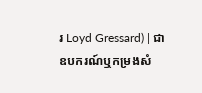រ Loyd Gressard) | ជាឧបករណ៍ឬកម្រងសំ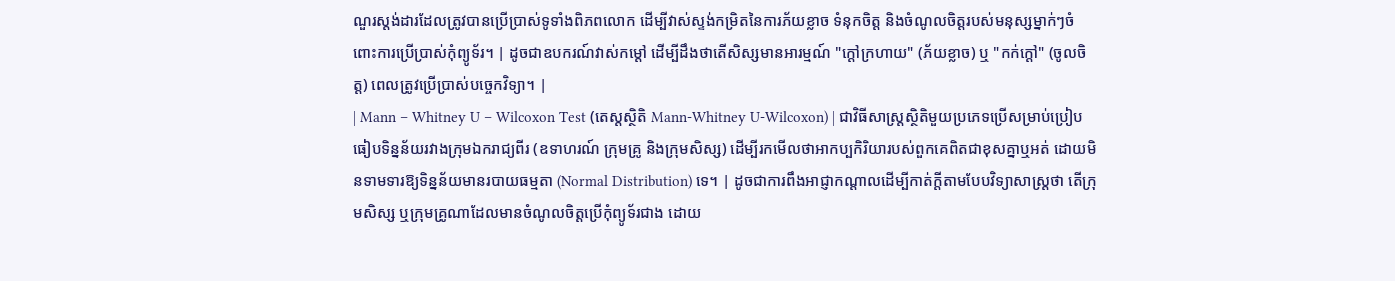ណួរស្តង់ដារដែលត្រូវបានប្រើប្រាស់ទូទាំងពិភពលោក ដើម្បីវាស់ស្ទង់កម្រិតនៃការភ័យខ្លាច ទំនុកចិត្ត និងចំណូលចិត្តរបស់មនុស្សម្នាក់ៗចំពោះការប្រើប្រាស់កុំព្យូទ័រ។ | ដូចជាឧបករណ៍វាស់កម្តៅ ដើម្បីដឹងថាតើសិស្សមានអារម្មណ៍ "ក្តៅក្រហាយ" (ភ័យខ្លាច) ឬ "កក់ក្តៅ" (ចូលចិត្ត) ពេលត្រូវប្រើប្រាស់បច្ចេកវិទ្យា។ |
| Mann – Whitney U – Wilcoxon Test (តេស្តស្ថិតិ Mann-Whitney U-Wilcoxon) | ជាវិធីសាស្ត្រស្ថិតិមួយប្រភេទប្រើសម្រាប់ប្រៀបធៀបទិន្នន័យរវាងក្រុមឯករាជ្យពីរ (ឧទាហរណ៍ ក្រុមគ្រូ និងក្រុមសិស្ស) ដើម្បីរកមើលថាអាកប្បកិរិយារបស់ពួកគេពិតជាខុសគ្នាឬអត់ ដោយមិនទាមទារឱ្យទិន្នន័យមានរបាយធម្មតា (Normal Distribution) ទេ។ | ដូចជាការពឹងអាជ្ញាកណ្តាលដើម្បីកាត់ក្តីតាមបែបវិទ្យាសាស្ត្រថា តើក្រុមសិស្ស ឬក្រុមគ្រូណាដែលមានចំណូលចិត្តប្រើកុំព្យូទ័រជាង ដោយ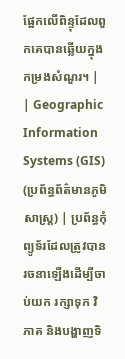ផ្អែកលើពិន្ទុដែលពួកគេបានឆ្លើយក្នុងកម្រងសំណួរ។ |
| Geographic Information Systems (GIS) (ប្រព័ន្ធព័ត៌មានភូមិសាស្ត្រ) | ប្រព័ន្ធកុំព្យូទ័រដែលត្រូវបានរចនាឡើងដើម្បីចាប់យក រក្សាទុក វិភាគ និងបង្ហាញទិ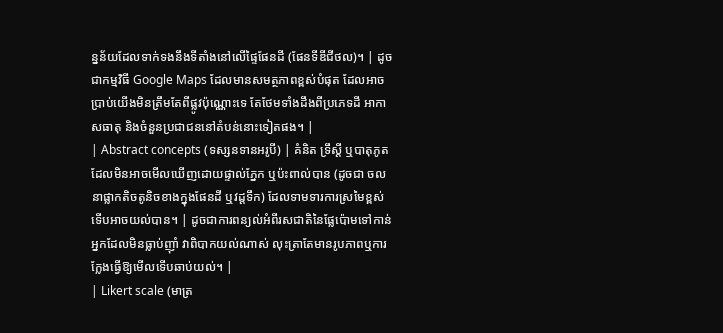ន្នន័យដែលទាក់ទងនឹងទីតាំងនៅលើផ្ទៃផែនដី (ផែនទីឌីជីថល)។ | ដូចជាកម្មវិធី Google Maps ដែលមានសមត្ថភាពខ្ពស់បំផុត ដែលអាចប្រាប់យើងមិនត្រឹមតែពីផ្លូវប៉ុណ្ណោះទេ តែថែមទាំងដឹងពីប្រភេទដី អាកាសធាតុ និងចំនួនប្រជាជននៅតំបន់នោះទៀតផង។ |
| Abstract concepts (ទស្សនទានអរូបី) | គំនិត ទ្រឹស្តី ឬបាតុភូតដែលមិនអាចមើលឃើញដោយផ្ទាល់ភ្នែក ឬប៉ះពាល់បាន (ដូចជា ចលនាផ្លាកតិចតូនិចខាងក្នុងផែនដី ឬវដ្តទឹក) ដែលទាមទារការស្រមៃខ្ពស់ទើបអាចយល់បាន។ | ដូចជាការពន្យល់អំពីរសជាតិនៃផ្លែប៉ោមទៅកាន់អ្នកដែលមិនធ្លាប់ញ៉ាំ វាពិបាកយល់ណាស់ លុះត្រាតែមានរូបភាពឬការក្លែងធ្វើឱ្យមើលទើបឆាប់យល់។ |
| Likert scale (មាត្រ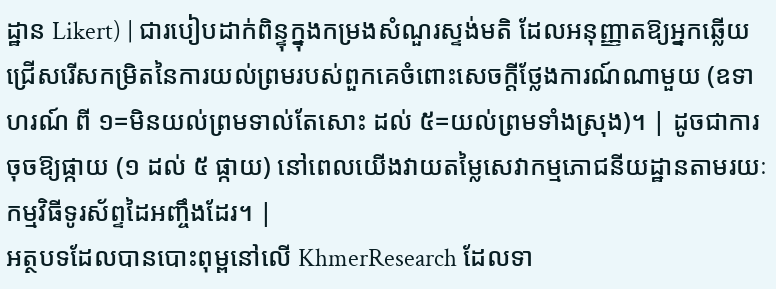ដ្ឋាន Likert) | ជារបៀបដាក់ពិន្ទុក្នុងកម្រងសំណួរស្ទង់មតិ ដែលអនុញ្ញាតឱ្យអ្នកឆ្លើយជ្រើសរើសកម្រិតនៃការយល់ព្រមរបស់ពួកគេចំពោះសេចក្តីថ្លែងការណ៍ណាមួយ (ឧទាហរណ៍ ពី ១=មិនយល់ព្រមទាល់តែសោះ ដល់ ៥=យល់ព្រមទាំងស្រុង)។ | ដូចជាការចុចឱ្យផ្កាយ (១ ដល់ ៥ ផ្កាយ) នៅពេលយើងវាយតម្លៃសេវាកម្មភោជនីយដ្ឋានតាមរយៈកម្មវិធីទូរស័ព្ទដៃអញ្ចឹងដែរ។ |
អត្ថបទដែលបានបោះពុម្ពនៅលើ KhmerResearch ដែលទា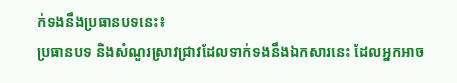ក់ទងនឹងប្រធានបទនេះ៖
ប្រធានបទ និងសំណួរស្រាវជ្រាវដែលទាក់ទងនឹងឯកសារនេះ ដែលអ្នកអាច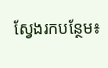ស្វែងរកបន្ថែម៖